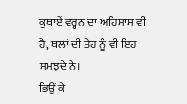ਕੁਥਾਏਂ ਵਰ੍ਹਨ ਦਾ ਅਹਿਸਾਸ ਵੀ ਹੈ, ਥਲਾਂ ਦੀ ਤੇਹ ਨੂੰ ਵੀ ਇਹ ਸਮਝਦੇ ਨੇ।
ਭਿਉਂ ਕੇ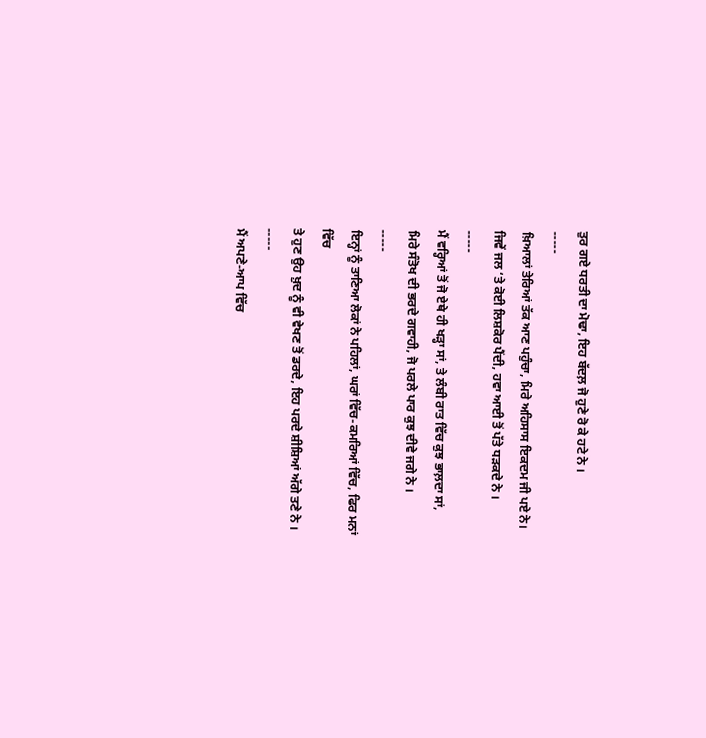ਤੁਰ ਗਏ ਧਰਤੀ ਦਾ ਮੋਢਾ, ਇਹ ਬੱਦਲ਼ ਜੋ ਹੁਣੇ ਰੋ ਕੇ ਹਟੇ ਨੇ ।
-----
ਖ਼ਿਆਲਾਂ ਤੇਰਿਆਂ ਤੱਕ ਆਣ ਪਹੁੰਚਾ, ਮਿਰੇ ਅਹਿਸਾਸ ਇਕਦਮ ਜੀ ਪਏ ਨੇ।
ਜਿਵੇਂ ਜਲ ‘ਤੇ ਕੋਈ ਲਿਸ਼ਕੋਰ ਪੈਂਦੀ, ਹਵਾ ਆਈ ਤੋਂ ਪੱਤੇ ਧੜਕਦੇ ਨੇ ।
-----
ਮੈਂ ਵਰ੍ਹਿਆਂ ਤੋਂ ਜੋ ਏਥੇ ਹੀ ਖੜ੍ਹਾ ਸਾਂ, ਤੇ ਲੰਬੀ ਰਾਤ ਵਿੱਚ ਕੁਝ ਭਾਲ਼ਦਾ ਸਾਂ,
ਮਿਰੇ ਸੰਤੋਖ ਦੀ ਭਰਦੇ ਗਵਾਹੀ, ਜੋ ਪਰਲੇ ਪਾਰ ਕੁਝ ਦੀਵੇ ਜਗੇ ਨੇ ।
-----
ਇਨ੍ਹਾਂ ਨੂੰ ਤਾਣਿਆ ਲੋਕਾਂ ਨੇ ਪਹਿਲਾਂ, ਘਰਾਂ ਵਿੱਚ-ਕਮਰਿਆਂ ਵਿੱਚ, ਫਿਰ ਮਨਾਂ ਵਿੱਚ
ਤੇ ਹੁਣ ਉਹ ਖ਼ੁਦ ਨੂੰ ਵੀ ਵੇਖਣ ਤੋਂ ਡਰਦੇ, ਇਹ ਪਰਦੇ ਸ਼ੀਸ਼ਿਆਂ ਅੱਗੇ ਤਣੇ ਨੇ ।
-----
ਮੈਂ ਅਪਣੇ-ਆਪ ਵਿੱਚ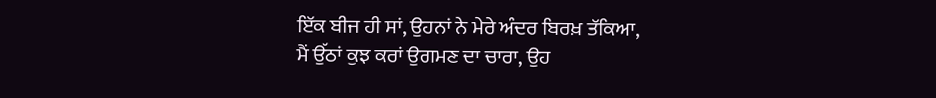ਇੱਕ ਬੀਜ ਹੀ ਸਾਂ, ਉਹਨਾਂ ਨੇ ਮੇਰੇ ਅੰਦਰ ਬਿਰਖ਼ ਤੱਕਿਆ,
ਮੈਂ ਉੱਠਾਂ ਕੁਝ ਕਰਾਂ ਉਗਮਣ ਦਾ ਚਾਰਾ, ਉਹ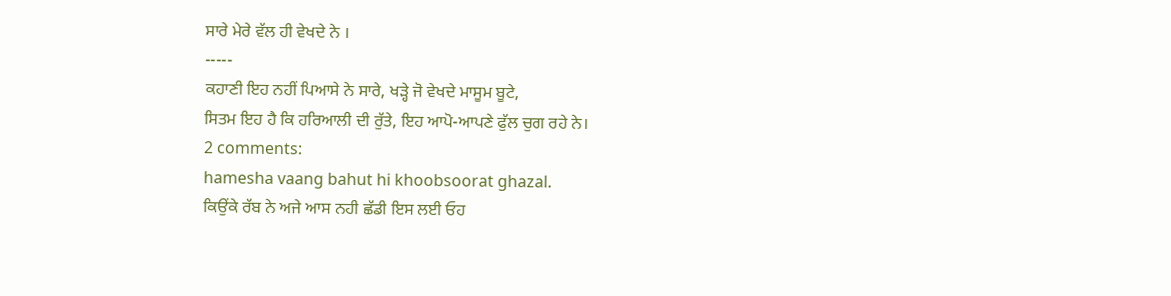ਸਾਰੇ ਮੇਰੇ ਵੱਲ ਹੀ ਵੇਖਦੇ ਨੇ ।
-----
ਕਹਾਣੀ ਇਹ ਨਹੀਂ ਪਿਆਸੇ ਨੇ ਸਾਰੇ, ਖੜ੍ਹੇ ਜੋ ਵੇਖਦੇ ਮਾਸੂਮ ਬੂਟੇ,
ਸਿਤਮ ਇਹ ਹੈ ਕਿ ਹਰਿਆਲੀ ਦੀ ਰੁੱਤੇ, ਇਹ ਆਪੋ-ਆਪਣੇ ਫੁੱਲ ਚੁਗ ਰਹੇ ਨੇ।
2 comments:
hamesha vaang bahut hi khoobsoorat ghazal.
ਕਿਉਂਕੇ ਰੱਬ ਨੇ ਅਜੇ ਆਸ ਨਹੀ ਛੱਡੀ ਇਸ ਲਈ ਓਹ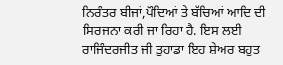ਨਿਰੰਤਰ ਬੀਜਾਂ,ਪੌਦਿਆਂ ਤੇ ਬੱਚਿਆਂ ਆਦਿ ਦੀ ਸਿਰਜਨਾ ਕਰੀ ਜਾ ਰਿਹਾ ਹੈ. ਇਸ ਲਈ ਰਾਜਿੰਦਰਜੀਤ ਜੀ ਤੁਹਾਡਾ ਇਹ ਸ਼ੇਅਰ ਬਹੁਤ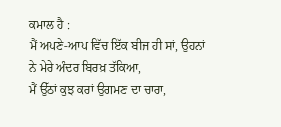ਕਮਾਲ ਹੈ :
ਮੈਂ ਅਪਣੇ-ਆਪ ਵਿੱਚ ਇੱਕ ਬੀਜ ਹੀ ਸਾਂ, ਉਹਨਾਂ ਨੇ ਮੇਰੇ ਅੰਦਰ ਬਿਰਖ਼ ਤੱਕਿਆ,
ਮੈਂ ਉੱਠਾਂ ਕੁਝ ਕਰਾਂ ਉਗਮਣ ਦਾ ਚਾਰਾ,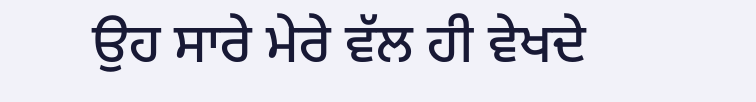ਉਹ ਸਾਰੇ ਮੇਰੇ ਵੱਲ ਹੀ ਵੇਖਦੇ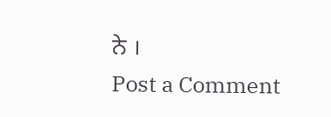ਨੇ ।
Post a Comment